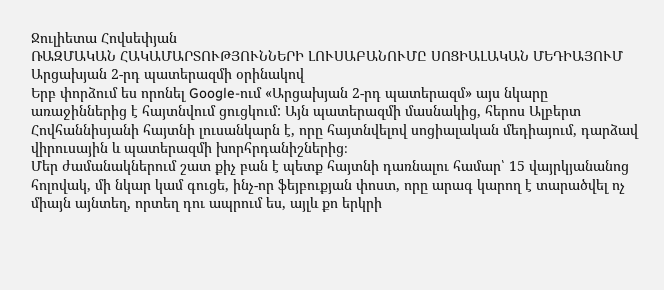Ջուլիետա Հովսեփյան
ՌԱԶՄԱԿԱՆ ՀԱԿԱՄԱՐՏՈՒԹՅՈՒՆՆԵՐԻ ԼՈՒՍԱԲԱՆՈՒՄԸ ՍՈՑԻԱԼԱԿԱՆ ՄԵԴԻԱՅՈՒՄ
Արցախյան 2-րդ պատերազմի օրինակով
Երբ փորձում ես որոնել Google-ում «Արցախյան 2-րդ պատերազմ» այս նկարը առաջիններից է հայտնվում ցուցկում: Այն պատերազմի մասնակից, հերոս Ալբերտ Հովհաննիսյանի հայտնի լուսանկարն է, որը հայտնվելով սոցիալական մեդիայում, դարձավ վիրուսային և պատերազմի խորհրդանիշներից։
Մեր ժամանակներում շատ քիչ բան է պետք հայտնի դառնալու համար՝ 15 վայրկյանանոց հոլովակ, մի նկար կամ գուցե, ինչ-որ ֆեյբուքյան փոստ, որը արագ կարող է տարածվել ոչ միայն այնտեղ, որտեղ դու ապրում ես, այլև քո երկրի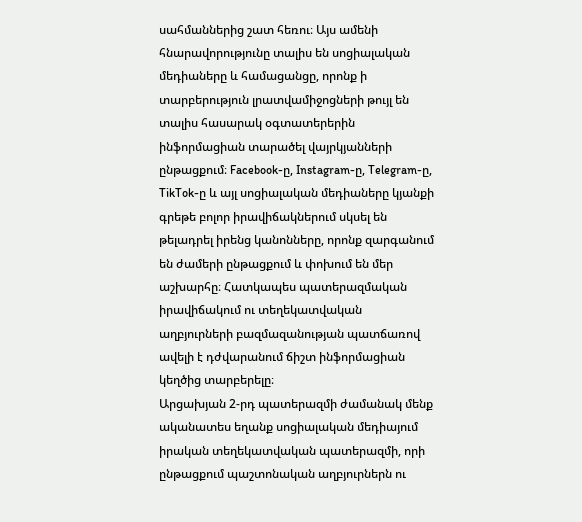սահմաններից շատ հեռու։ Այս ամենի հնարավորությունը տալիս են սոցիալական մեդիաները և համացանցը, որոնք ի տարբերություն լրատվամիջոցների թույլ են տալիս հասարակ օգտատերերին ինֆորմացիան տարածել վայրկյանների ընթացքում։ Facebook-ը, Instagram-ը, Telegram-ը, TikTok-ը և այլ սոցիալական մեդիաները կյանքի գրեթե բոլոր իրավիճակներում սկսել են թելադրել իրենց կանոնները, որոնք զարգանում են ժամերի ընթացքում և փոխում են մեր աշխարհը։ Հատկապես պատերազմական իրավիճակում ու տեղեկատվական աղբյուրների բազմազանության պատճառով ավելի է դժվարանում ճիշտ ինֆորմացիան կեղծից տարբերելը։
Արցախյան 2-րդ պատերազմի ժամանակ մենք ականատես եղանք սոցիալական մեդիայում իրական տեղեկատվական պատերազմի, որի ընթացքում պաշտոնական աղբյուրներն ու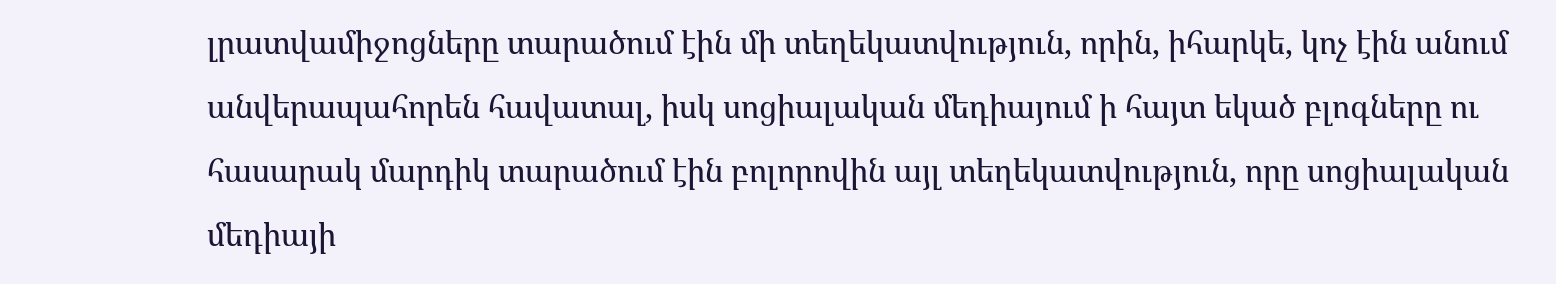լրատվամիջոցները տարածում էին մի տեղեկատվություն, որին, իհարկե, կոչ էին անում անվերապահորեն հավատալ, իսկ սոցիալական մեդիայում ի հայտ եկած բլոգները ու հասարակ մարդիկ տարածում էին բոլորովին այլ տեղեկատվություն, որը սոցիալական մեդիայի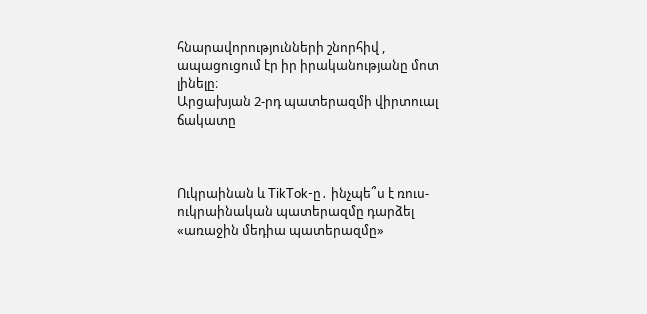հնարավորությունների շնորհիվ , ապացուցում էր իր իրականությանը մոտ լինելը։
Արցախյան 2-րդ պատերազմի վիրտուալ ճակատը



Ուկրաինան և TikTok-ը․ ինչպե՞ս է ռուս-ուկրաինական պատերազմը դարձել «առաջին մեդիա պատերազմը»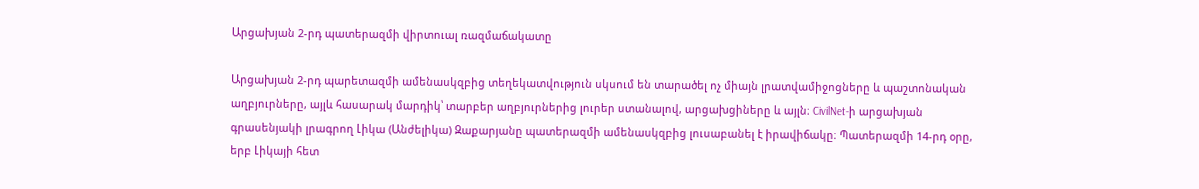Արցախյան 2-րդ պատերազմի վիրտուալ ռազմաճակատը

Արցախյան 2-րդ պարետազմի ամենասկզբից տեղեկատվություն սկսում են տարածել ոչ միայն լրատվամիջոցները և պաշտոնական աղբյուրները, այլև հասարակ մարդիկ՝ տարբեր աղբյուրներից լուրեր ստանալով, արցախցիները և այլն։ CivilNet-ի արցախյան գրասենյակի լրագրող Լիկա (Անժելիկա) Զաքարյանը պատերազմի ամենասկզբից լուսաբանել է իրավիճակը։ Պատերազմի 14-րդ օրը, երբ Լիկայի հետ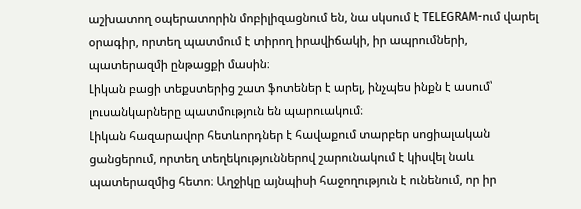աշխատող օպերատորին մոբիլիզացնում են, նա սկսում է TELEGRAM-ում վարել օրագիր, որտեղ պատմում է տիրող իրավիճակի, իր ապրումների, պատերազմի ընթացքի մասին։
Լիկան բացի տեքստերից շատ ֆոտեներ է արել, ինչպես ինքն է ասում՝ լուսանկարները պատմություն են պարուակում։
Լիկան հազարավոր հետևորդներ է հավաքում տարբեր սոցիալական ցանցերում, որտեղ տեղեկություններով շարունակում է կիսվել նաև պատերազմից հետո։ Աղջիկը այնպիսի հաջողություն է ունենում, որ իր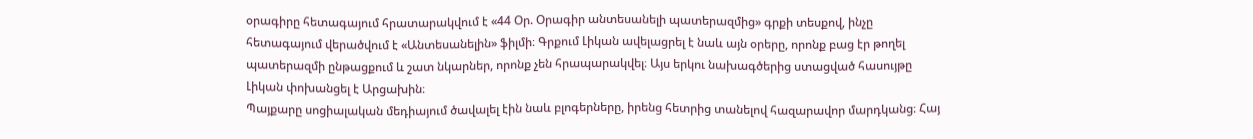օրագիրը հետագայում հրատարակվում է «44 Օր. Օրագիր անտեսանելի պատերազմից» գրքի տեսքով, ինչը հետագայում վերածվում է «Անտեսանելին» ֆիլմի։ Գրքում Լիկան ավելացրել է նաև այն օրերը, որոնք բաց էր թողել պատերազմի ընթացքում և շատ նկարներ, որոնք չեն հրապարակվել։ Այս երկու նախագծերից ստացված հասույթը Լիկան փոխանցել է Արցախին։
Պայքարը սոցիալական մեդիայում ծավալել էին նաև բլոգերները, իրենց հետրից տանելով հազարավոր մարդկանց։ Հայ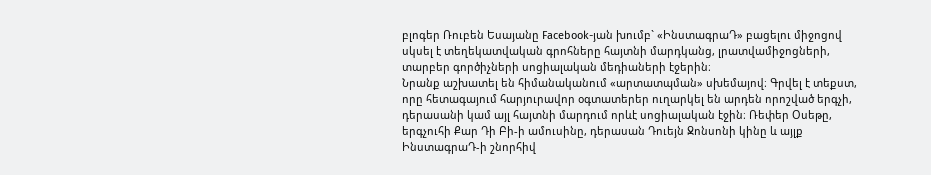բլոգեր Ռուբեն Եսայանը Facebook-յան խումբ` «ԻնստագրաԴ» բացելու միջոցով սկսել է տեղեկատվական գրոհները հայտնի մարդկանց, լրատվամիջոցների, տարբեր գործիչների սոցիալական մեդիաների էջերին։
Նրանք աշխատել են հիմանականում «արտատպման» սխեմայով։ Գրվել է տեքստ, որը հետագայում հարյուրավոր օգտատերեր ուղարկել են արդեն որոշված երգչի, դերասանի կամ այլ հայտնի մարդում որևէ սոցիալական էջին։ Ռեփեր Օսեթը, երգչուհի Քար Դի Բի-ի ամուսինը, դերասան Դուեյն Ջոնսոնի կինը և այլք ԻնստագրաԴ-ի շնորհիվ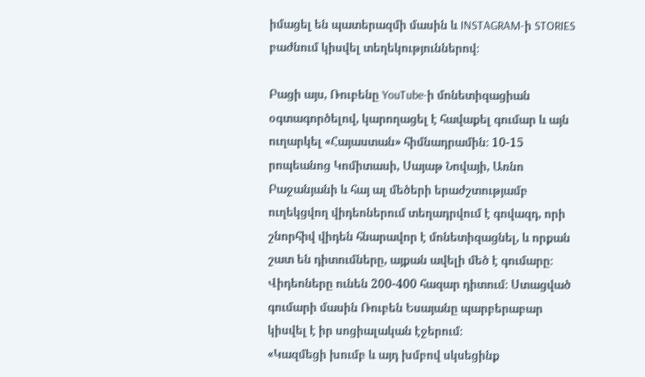իմացել են պատերազմի մասին և INSTAGRAM-ի STORIES բաժնում կիսվել տեղեկություններով։

Բացի այս, Ռուբենը YouTube-ի մոնետիզացիան օգտագործելով, կարողացել է հավաքել գումար և այն ուղարկել «Հայաստան» հիմնադրամին։ 10-15 րոպեանոց Կոմիտասի, Սայաթ Նովայի, Առնո Բաջանյանի և հայ ալ մեծերի երաժշտությամբ ուղեկցվող վիդեոներում տեղադրվում է գովազդ, որի շնորհիվ վիդեն հնարավոր է մոնետիզացնել, և որքան շատ են դիտումները, այքան ավելի մեծ է գումարը։ Վիդեոները ունեն 200-400 հազար դիտում։ Ստացված գումարի մասին Ռուբեն Եսայանը պարբերաբար կիսվել է իր սոցիալական էջերում։
«Կազմեցի խումբ և այդ խմբով սկսեցինք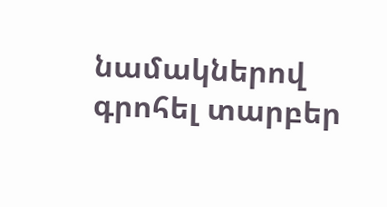նամակներով գրոհել տարբեր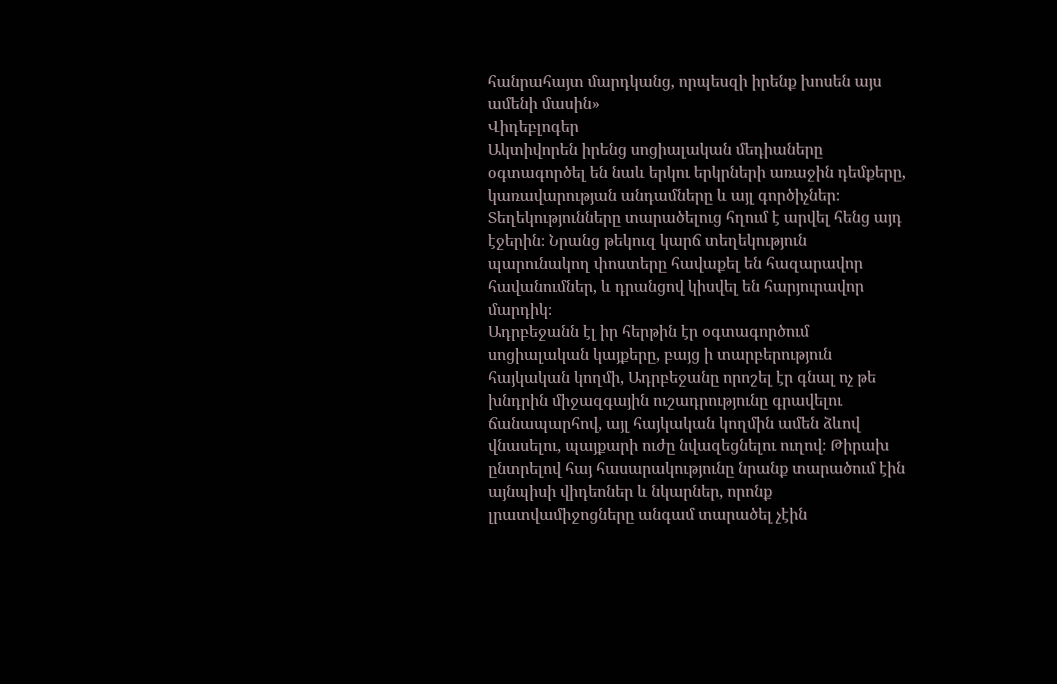հանրահայտ մարդկանց, որպեսզի իրենք խոսեն այս ամենի մասին»
Վիդեբլոգեր
Ակտիվորեն իրենց սոցիալական մեդիաները օգտագործել են նաև երկու երկրների առաջին դեմքերը, կառավարության անդամները և այլ գործիչներ։
Տեղեկությունները տարածելուց հղում է արվել հենց այդ էջերին։ Նրանց թեկուզ կարճ տեղեկություն պարունակող փոստերը հավաքել են հազարավոր հավանումներ, և դրանցով կիսվել են հարյուրավոր մարդիկ։
Ադրբեջանն էլ իր հերթին էր օգտագործում սոցիալական կայքերը, բայց ի տարբերություն հայկական կողմի, Ադրբեջանը որոշել էր գնալ ոչ թե խնդրին միջազգային ուշադրությունը գրավելու ճանապարհով, այլ հայկական կողմին ամեն ձևով վնասելու, պայքարի ուժը նվազեցնելու ուղով։ Թիրախ ընտրելով հայ հասարակությունը նրանք տարածում էին այնպիսի վիդեոներ և նկարներ, որոնք լրատվամիջոցները անգամ տարածել չէին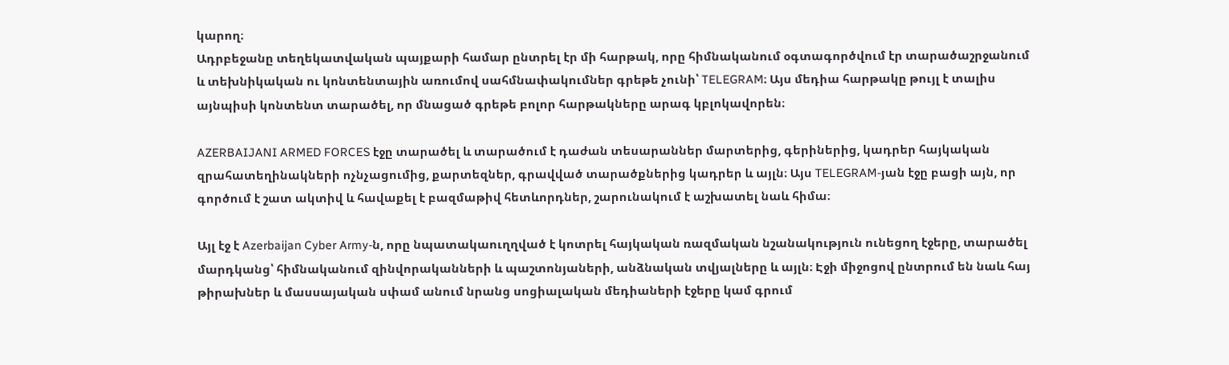կարող։
Ադրբեջանը տեղեկատվական պայքարի համար ընտրել էր մի հարթակ, որը հիմնականում օգտագործվում էր տարածաշրջանում և տեխնիկական ու կոնտենտային առումով սահմնափակումներ գրեթե չունի՝ TELEGRAM։ Այս մեդիա հարթակը թույլ է տալիս այնպիսի կոնտենտ տարածել, որ մնացած գրեթե բոլոր հարթակները արագ կբլոկավորեն։

AZERBAIJANI ARMED FORCES էջը տարածել և տարածում է դաժան տեսարաններ մարտերից, գերիներից, կադրեր հայկական զրահատեղինակների ոչնչացումից, քարտեզներ, գրավված տարածքներից կադրեր և այլն։ Այս TELEGRAM-յան էջը բացի այն, որ գործում է շատ ակտիվ և հավաքել է բազմաթիվ հետևորդներ, շարունակում է աշխատել նաև հիմա։

Այլ էջ է Azerbaijan Cyber Army-ն, որը նպատակաուղղված է կոտրել հայկական ռազմական նշանակություն ունեցող էջերը, տարածել մարդկանց՝ հիմնականում զինվորականների և պաշտոնյաների, անձնական տվյալները և այլն։ Էջի միջոցով ընտրում են նաև հայ թիրախներ և մասսայական սփամ անում նրանց սոցիալական մեդիաների էջերը կամ գրում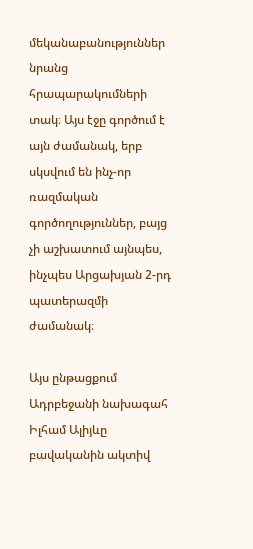մեկանաբանություններ նրանց հրապարակումների տակ։ Այս էջը գործում է այն ժամանակ, երբ սկսվում են ինչ-որ ռազմական գործողություններ, բայց չի աշխատում այնպես, ինչպես Արցախյան 2-րդ պատերազմի ժամանակ։

Այս ընթացքում Ադրբեջանի նախագահ Իլհամ Ալիյևը բավականին ակտիվ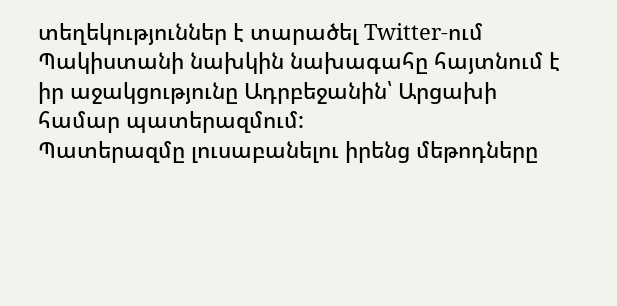տեղեկություններ է տարածել Twitter-ում
Պակիստանի նախկին նախագահը հայտնում է իր աջակցությունը Ադրբեջանին՝ Արցախի համար պատերազմում:
Պատերազմը լուսաբանելու իրենց մեթոդները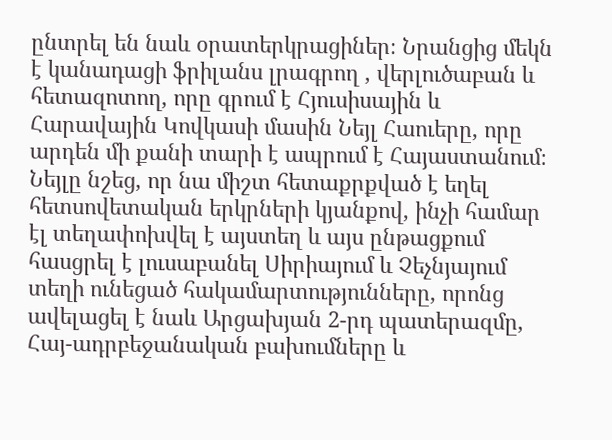ընտրել են նաև օրատերկրացիներ։ Նրանցից մեկն է կանադացի ֆրիլանս լրագրող , վերլուծաբան և հետազոտող, որը գրում է Հյուսիսային և Հարավային Կովկասի մասին Նեյլ Հաուերը, որը արդեն մի քանի տարի է ապրում է Հայաստանում։ Նեյլը նշեց, որ նա միշտ հետաքրքված է եղել հետսովետական երկրների կյանքով, ինչի համար էլ տեղափոխվել է այստեղ և այս ընթացքում հասցրել է լուսաբանել Սիրիայում և Չեչնյայում տեղի ունեցած հակամարտությունները, որոնց ավելացել է նաև Արցախյան 2-րդ պատերազմը, Հայ-ադրբեջանական բախումները և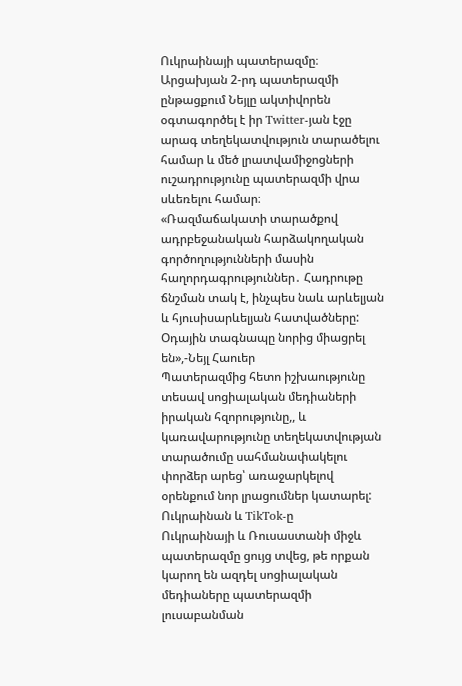Ուկրաինայի պատերազմը։ Արցախյան 2-րդ պատերազմի ընթացքում Նեյլը ակտիվորեն օգտագործել է իր Twitter-յան էջը արագ տեղեկատվություն տարածելու համար և մեծ լրատվամիջոցների ուշադրությունը պատերազմի վրա սևեռելու համար։
«Ռազմաճակատի տարածքով ադրբեջանական հարձակողական գործողությունների մասին հաղորդագրություններ․ Հադրութը ճնշման տակ է, ինչպես նաև արևելյան և հյուսիսարևելյան հատվածները:
Օդային տագնապը նորից միացրել են»,-Նեյլ Հաուեր
Պատերազմից հետո իշխաությունը տեսավ սոցիալական մեդիաների իրական հզորությունը,, և կառավարությունը տեղեկատվության տարածումը սահմանափակելու փորձեր արեց՝ առաջարկելով օրենքում նոր լրացումներ կատարել:
Ուկրաինան և TikTok-ը
Ուկրաինայի և Ռուսաստանի միջև պատերազմը ցույց տվեց, թե որքան կարող են ազդել սոցիալական մեդիաները պատերազմի լուսաբանման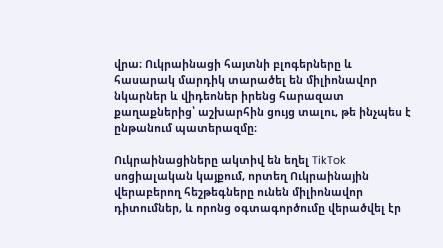վրա։ Ուկրաինացի հայտնի բլոգերները և հասարակ մարդիկ տարածել են միլիոնավոր նկարներ և վիդեոներ իրենց հարազատ քաղաքներից՝ աշխարհին ցույց տալու, թե ինչպես է ընթանում պատերազմը։

Ուկրաինացիները ակտիվ են եղել TikTok սոցիալական կայքում, որտեղ Ուկրաինային վերաբերող հեշթեգները ունեն միլիոնավոր դիտումներ, և որոնց օգտագործումը վերածվել էր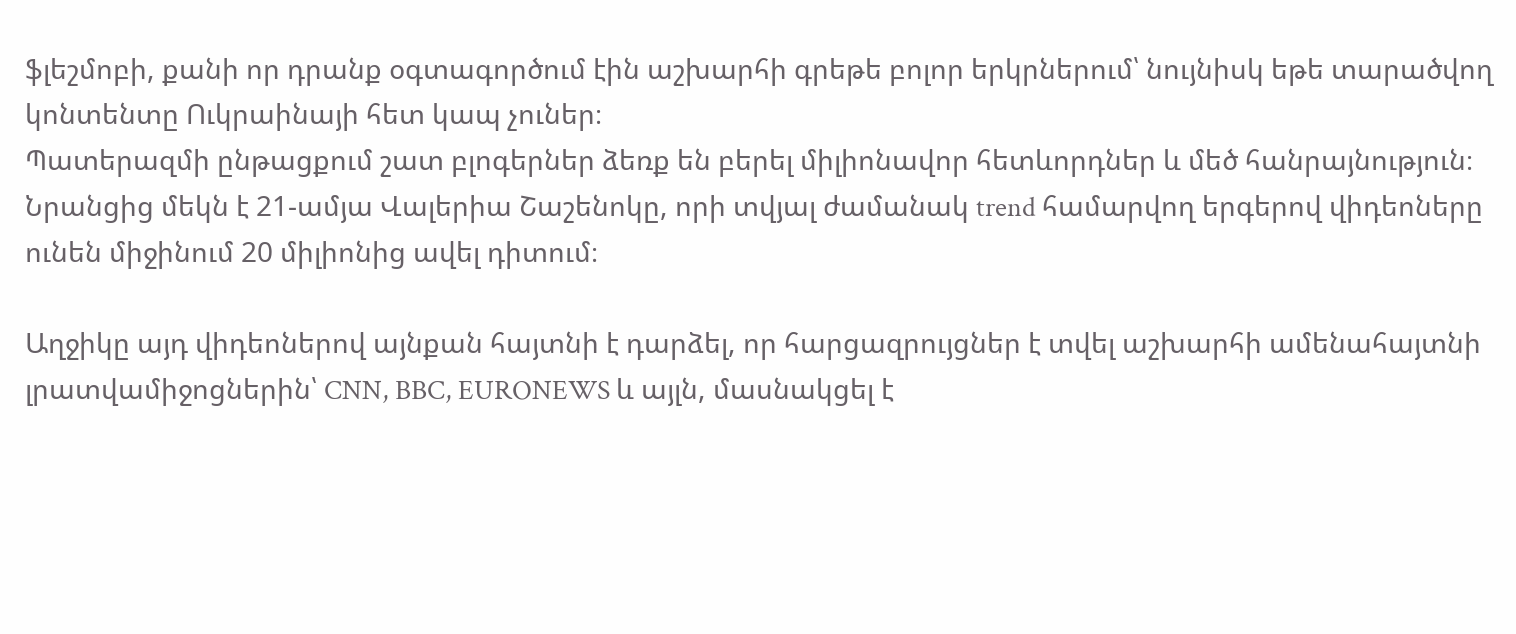ֆլեշմոբի, քանի որ դրանք օգտագործում էին աշխարհի գրեթե բոլոր երկրներում՝ նույնիսկ եթե տարածվող կոնտենտը Ուկրաինայի հետ կապ չուներ։
Պատերազմի ընթացքում շատ բլոգերներ ձեռք են բերել միլիոնավոր հետևորդներ և մեծ հանրայնություն։ Նրանցից մեկն է 21-ամյա Վալերիա Շաշենոկը, որի տվյալ ժամանակ trend համարվող երգերով վիդեոները ունեն միջինում 20 միլիոնից ավել դիտում։

Աղջիկը այդ վիդեոներով այնքան հայտնի է դարձել, որ հարցազրույցներ է տվել աշխարհի ամենահայտնի լրատվամիջոցներին՝ CNN, BBC, EURONEWS և այլն, մասնակցել է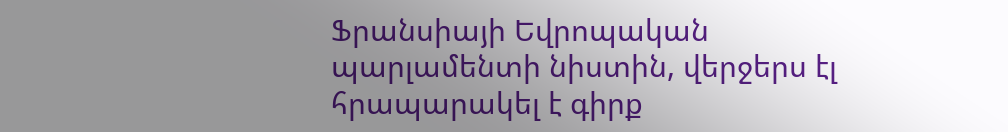Ֆրանսիայի Եվրոպական պարլամենտի նիստին, վերջերս էլ հրապարակել է գիրք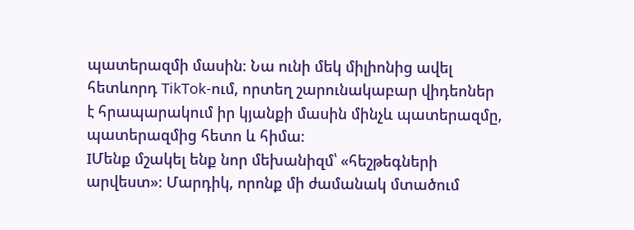պատերազմի մասին։ Նա ունի մեկ միլիոնից ավել հետևորդ TikTok-ում, որտեղ շարունակաբար վիդեոներ է հրապարակում իր կյանքի մասին մինչև պատերազմը, պատերազմից հետո և հիմա։
IՄենք մշակել ենք նոր մեխանիզմ՝ «հեշթեգների արվեստ»։ Մարդիկ, որոնք մի ժամանակ մտածում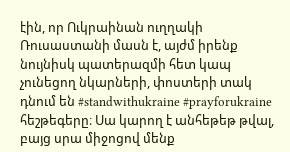էին, որ Ուկրաինան ուղղակի Ռուսաստանի մասն է, այժմ իրենք նույնիսկ պատերազմի հետ կապ չունեցող նկարների, փոստերի տակ դնում են #standwithukraine #prayforukraine հեշթեգերը։ Սա կարող է անհեթեթ թվալ, բայց սրա միջոցով մենք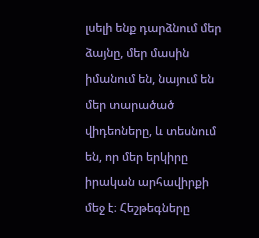լսելի ենք դարձնում մեր ձայնը, մեր մասին իմանում են, նայում են մեր տարածած վիդեոները, և տեսնում են, որ մեր երկիրը իրական արհավիրքի մեջ է։ Հեշթեգները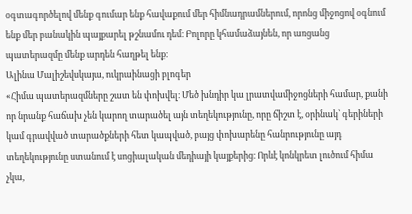օգտագործելով մենք գումար ենք հավաքում մեր հիմնադրամներում, որոնց միջոցով օգնում ենք մեր բանակին պայքարել թշնամու դեմ։ Բոլորը կհամաձայնեն, որ առցանց պատերազմը մենք արդեն հաղթել ենք։
Ալինա Մալիշեվսկայա, ուկրաինացի բլոգեր
«Հիմա պատերազմները շատ են փոխվել։ Մեծ խնդիր կա լրատվամիջոցների համար, քանի որ նրանք հաճախ չեն կարող տարածել այն տեղեկությունը, որը ճիշտ է, օրինակ՝ գերիների կամ գրավված տարածքների հետ կապված, բայց փոխարենը հանրությունը այդ տեղեկությունը ստանում է սոցիալական մեդիայի կայքերից։ Որևէ կոնկրետ լուծում հիմա չկա,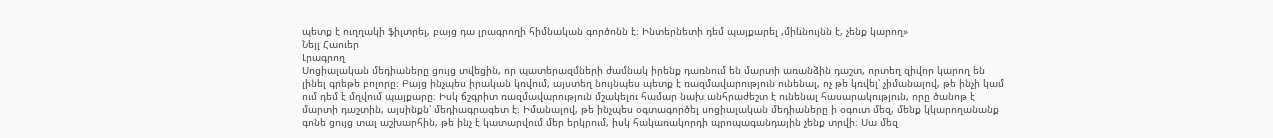պետք է ուղղակի ֆիլտրել, բայց դա լրագրողի հիմնական գործոնն է։ Ինտերնետի դեմ պայքարել ,միևնույնն է, չենք կարող»
Նեյլ Հաուեր
Լրագրող
Սոցիալական մեդիաները ցույց տվեցին, որ պատերազմների ժամնակ իրենք դառնում են մարտի առանձին դաշտ, որտեղ զիվոր կարող են լինել գրեթե բոլորը։ Բայց ինչպես իրական կռվում, այստեղ նույնպես պետք է ռազմավարություն ունենալ, ոչ թե կռվել՝ չիմանալով, թե ինչի կամ ում դեմ է մղվում պայքարը։ Իսկ ճշգրիտ ռազմավարություն մշակելու համար նախ անհրաժեշտ է ունենալ հասարակություն, որը ծանոթ է մարտի դաշտին, այսինքն՝ մեդիագրագետ է։ Իմանալով, թե ինչպես օգտագործել սոցիալական մեդիաները ի օգուտ մեզ, մենք կկարողանանք գոնե ցույց տալ աշխարհին, թե ինչ է կատարվում մեր երկրում, իսկ հակառակորդի պրոպագանդային չենք տրվի։ Սա մեզ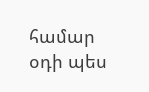համար օդի պես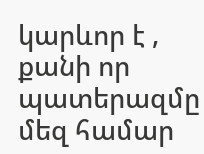կարևոր է , քանի որ պատերազմը մեզ համար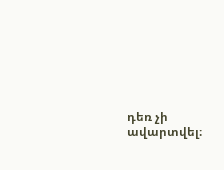դեռ չի ավարտվել։